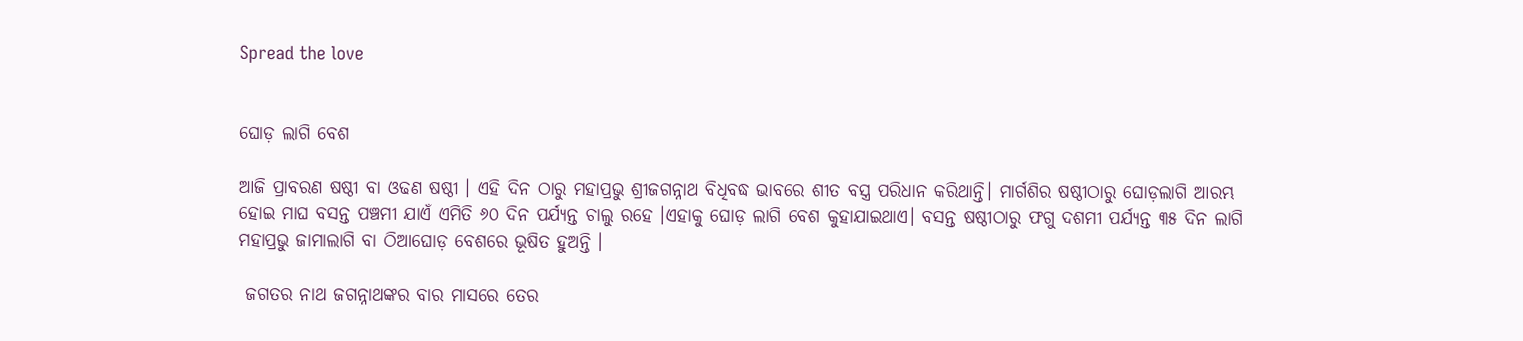Spread the love


ଘୋଡ଼ ଲାଗି ବେଶ

ଆଜି ପ୍ରାବରଣ ଷଷ୍ଠୀ ବା ଓଢଣ ଷଷ୍ଠୀ । ଏହି ଦିନ ଠାରୁ ମହାପ୍ରଭୁ ଶ୍ରୀଜଗନ୍ନାଥ ବିଧିବଦ୍ଧ ଭାବରେ ଶୀତ ବସ୍ତ୍ର ପରିଧାନ କରିଥାନ୍ତି। ମାର୍ଗଶିର ଷଷ୍ଠୀଠାରୁ ଘୋଡ଼ଲାଗି ଆରମ୍ଭ ହୋଇ ମାଘ ବସନ୍ତ ପଞ୍ଚମୀ ଯାଏଁ ଏମିତି ୬୦ ଦିନ ପର୍ଯ୍ୟନ୍ତ ଚାଲୁ ରହେ ।ଏହାକୁ ଘୋଡ଼ ଲାଗି ବେଶ କୁହାଯାଇଥାଏ। ବସନ୍ତ ଷଷ୍ଠୀଠାରୁ ଫଗୁ ଦଶମୀ ପର୍ଯ୍ୟନ୍ତ ୩୫ ଦିନ ଲାଗି ମହାପ୍ରଭୁ ଜାମାଲାଗି ବା ଠିଆଘୋଡ଼ ବେଶରେ ଭୂଷିତ ହୁଅନ୍ତି ।

 ଜଗତର ନାଥ ଜଗନ୍ନାଥଙ୍କର ବାର ମାସରେ ତେର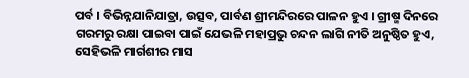ପର୍ବ । ବିଭିନ୍ନଯାନିଯାତ୍ରା, ଉତ୍ସବ, ପାର୍ବଣ ଶ୍ରୀମନ୍ଦିରରେ ପାଳନ ହୁଏ । ଗ୍ରୀଷ୍ମ ଦିନରେ ଗରମରୁ ରକ୍ଷା ପାଇବା ପାଇଁ ଯେଭଳି ମହାପ୍ରଭୁ ଚନ୍ଦନ ଲାଗି ନୀତି ଅନୁଷ୍ଠିତ ହୁଏ, ସେହିଭଳି ମାର୍ଗଶୀର ମାସ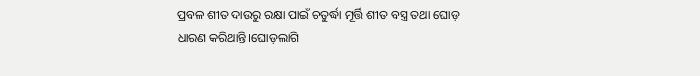ପ୍ରବଳ ଶୀତ ଦାଉରୁ ରକ୍ଷା ପାଇଁ ଚତୁର୍ଦ୍ଧା ମୂର୍ତ୍ତି ଶୀତ ବସ୍ତ୍ର ତଥା ଘୋଡ଼ ଧାରଣ କରିଥାନ୍ତି।ଘୋଡ଼ଲାଗି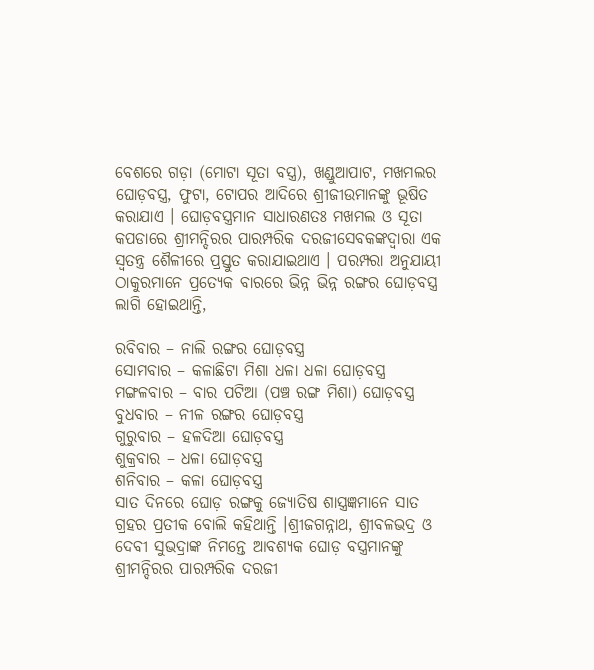ବେଶରେ ଗଡ଼ା (ମୋଟା ସୂତା ବସ୍ତ୍ର), ଖଣ୍ଡୁଆପାଟ, ମଖମଲର ଘୋଡ଼ବସ୍ତ୍ର, ଫୁଟା, ଟୋପର ଆଦିରେ ଶ୍ରୀଜୀଉମାନଙ୍କୁ ଭୂଷିତ କରାଯାଏ । ଘୋଡ଼ବସ୍ତ୍ରମାନ ସାଧାରଣତଃ ମଖମଲ ଓ ସୂତା କପଡାରେ ଶ୍ରୀମନ୍ଦିରର ପାରମ୍ପରିକ ଦରଜୀସେବକଙ୍କଦ୍ୱାରା ଏକ ସ୍ୱତନ୍ତ୍ର ଶୈଳୀରେ ପ୍ରସ୍ତୁତ କରାଯାଇଥାଏ । ପରମ୍ପରା ଅନୁଯାୟୀ ଠାକୁରମାନେ ପ୍ରତ୍ୟେକ ବାରରେ ଭିନ୍ନ ଭିନ୍ନ ରଙ୍ଗର ଘୋଡ଼ବସ୍ତ୍ର ଲାଗି ହୋଇଥାନ୍ତି,

ରବିବାର – ନାଲି ରଙ୍ଗର ଘୋଡ଼ବସ୍ତ୍ର
ସୋମବାର – କଳାଛିଟା ମିଶା ଧଳା ଧଳା ଘୋଡ଼ବସ୍ତ୍ର
ମଙ୍ଗଳବାର – ବାର ପଟିଆ (ପଞ୍ଚ ରଙ୍ଗ ମିଶା) ଘୋଡ଼ବସ୍ତ୍ର
ବୁଧବାର – ନୀଳ ରଙ୍ଗର ଘୋଡ଼ବସ୍ତ୍ର
ଗୁରୁବାର – ହଳଦିଆ ଘୋଡ଼ବସ୍ତ୍ର
ଶୁକ୍ରବାର – ଧଳା ଘୋଡ଼ବସ୍ତ୍ର
ଶନିବାର – କଳା ଘୋଡ଼ବସ୍ତ୍ର
ସାତ ଦିନରେ ଘୋଡ଼ ରଙ୍ଗକୁ ଜ୍ୟୋତିଷ ଶାସ୍ତ୍ରଜ୍ଞମାନେ ସାତ ଗ୍ରହର ପ୍ରତୀକ ବୋଲି କହିଥାନ୍ତି ।ଶ୍ରୀଜଗନ୍ନାଥ, ଶ୍ରୀବଳଭଦ୍ର ଓ ଦେବୀ ସୁଭଦ୍ରାଙ୍କ ନିମନ୍ତେ ଆବଶ୍ୟକ ଘୋଡ଼ ବସ୍ତ୍ରମାନଙ୍କୁ ଶ୍ରୀମନ୍ଦିରର ପାରମ୍ପରିକ ଦରଜୀ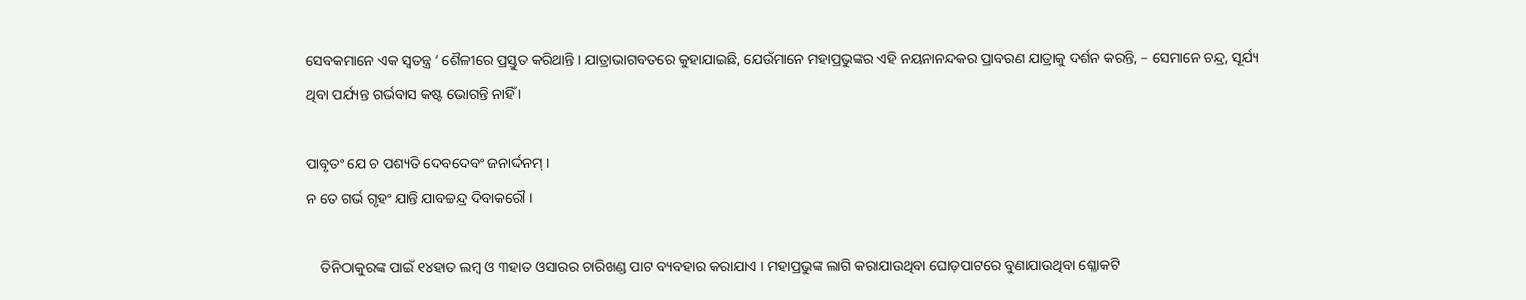ସେବକମାନେ ଏକ ସ୍ବତନ୍ତ୍ର ‘ ଶୈଳୀରେ ପ୍ରସ୍ତୁତ କରିଥାନ୍ତି । ଯାତ୍ରାଭାଗବତରେ କୁହାଯାଇଛି, ଯେଉଁମାନେ ମହାପ୍ରଭୁଙ୍କର ଏହି ନୟନାନନ୍ଦକର ପ୍ରାବରଣ ଯାତ୍ରାକୁ ଦର୍ଶନ କରନ୍ତି, – ସେମାନେ ଚନ୍ଦ୍ର, ସୂର୍ଯ୍ୟ ଥିବା ପର୍ଯ୍ୟନ୍ତ ଗର୍ଭବାସ କଷ୍ଟ ଭୋଗନ୍ତି ନାହିଁ ।

ପାବୃତଂ ଯେ ଚ ପଶ୍ୟତି ଦେବଦେବଂ ଜନାର୍ଦ୍ଦନମ୍ ।
ନ ତେ ଗର୍ଭ ଗୃହଂ ଯାନ୍ତି ଯାବଚ୍ଚନ୍ଦ୍ର ଦିବାକରୌ ।

    ତିନିଠାକୁରଙ୍କ ପାଇଁ ୧୪ହାତ ଲମ୍ବ ଓ ୩ହାତ ଓସାରର ଚାରିଖଣ୍ଡ ପାଟ ବ୍ୟବହାର କରାଯାଏ । ମହାପ୍ରଭୁଙ୍କ ଲାଗି କରାଯାଉଥିବା ଘୋଡ଼ପାଟରେ ବୁଣାଯାଉଥିବା ଶ୍ଳୋକଟି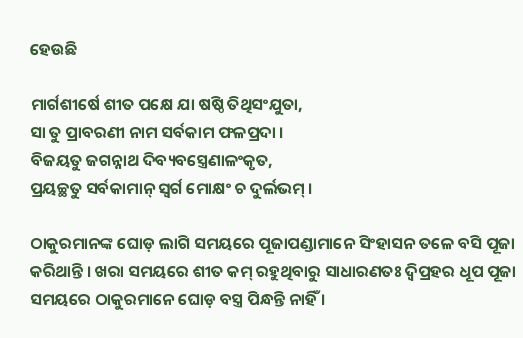ହେଉଛି

ମାର୍ଗଶୀର୍ଷେ ଶୀତ ପକ୍ଷେ ଯା ଷଷ୍ଠି ତିଥିସଂଯୁତା,
ସା ତୁ ପ୍ରାବରଣୀ ନାମ ସର୍ବକାମ ଫଳପ୍ରଦା ।
ବିଜୟତୁ ଜଗନ୍ନାଥ ଦିବ୍ୟବସ୍ତ୍ରେଣାଳଂକୃତ,
ପ୍ରୟଚ୍ଛତୁ ସର୍ବକାମାନ୍‌ ସ୍ୱର୍ଗ ମୋକ୍ଷଂ ଚ ଦୁର୍ଲଭମ୍‌ ।

ଠାକୁରମାନଙ୍କ ଘୋଡ଼ ଲାଗି ସମୟରେ ପୂଜାପଣ୍ଡାମାନେ ସିଂହାସନ ତଳେ ବସି ପୂଜା କରିଥାନ୍ତି । ଖରା ସମୟରେ ଶୀତ କମ୍ ରହୁଥିବାରୁ ସାଧାରଣତଃ ଦ୍ବିପ୍ରହର ଧୂପ ପୂଜା ସମୟରେ ଠାକୁରମାନେ ଘୋଡ଼ ବସ୍ତ୍ର ପିନ୍ଧନ୍ତି ନାହିଁ ।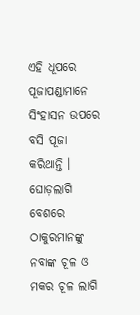ଏହି ଧୂପରେ ପୂଜାପଣ୍ଡାମାନେ ସିଂହାସନ ଉପରେ ବସି ପୂଜା କରିଥାନ୍ତି । ଘୋଡ଼ଲାଗି ବେଶରେ ଠାକୁରମାନଙ୍କୁ ନବାଙ୍କ ଚୂଳ ଓ ମକର ଚୂଳ ଲାଗି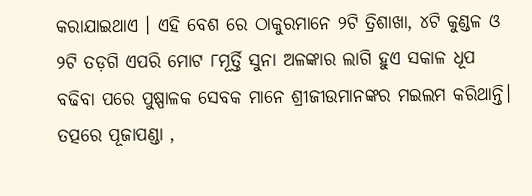କରାଯାଇଥାଏ । ଏହି ବେଶ ରେ ଠାକୁରମାନେ ୨ଟି ତ୍ରିଶାଖା, ୪ଟି କୁଣ୍ଡଳ ଓ ୨ଟି ତଡ଼ଗି ଏପରି ମୋଟ ୮ମୂର୍ତ୍ତି ସୁନା ଅଳଙ୍କାର ଲାଗି ହୁଏ ସକାଳ ଧୂପ ବଢିବା ପରେ ପୁଷ୍ପାଳକ ସେବକ ମାନେ ଶ୍ରୀଜୀଉମାନଙ୍କର ମଇଲମ କରିଥାନ୍ତି। ତତ୍ପରେ ପୂଜାପଣ୍ଡା ,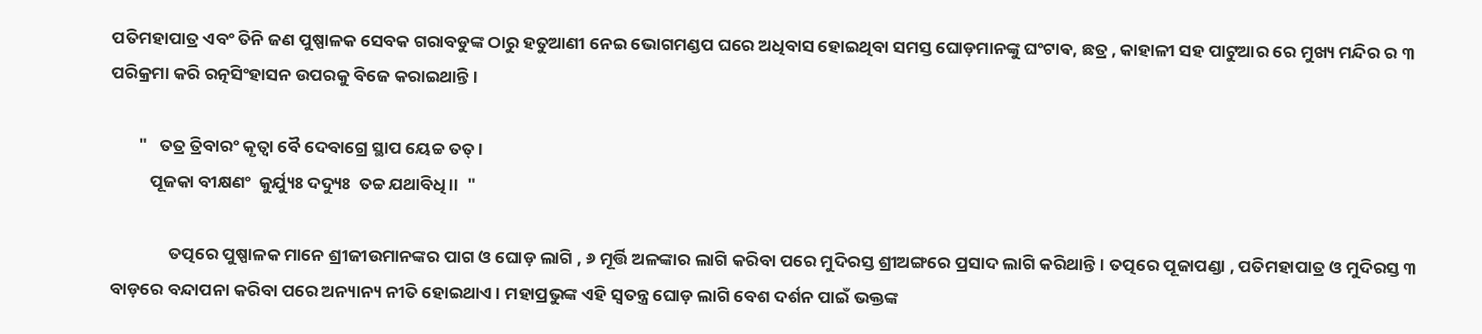ପତିମହାପାତ୍ର ଏବଂ ତିନି ଜଣ ପୁଷ୍ପାଳକ ସେବକ ଗରାବଡୁଙ୍କ ଠାରୁ ହତୁଆଣୀ ନେଇ ଭୋଗମଣ୍ଡପ ଘରେ ଅଧିବାସ ହୋଇଥିବା ସମସ୍ତ ଘୋଡ଼ମାନଙ୍କୁ ଘଂଟାଵ, ଛତ୍ର , କାହାଳୀ ସହ ପାଟୁଆର ରେ ମୁଖ୍ୟ ମନ୍ଦିର ର ୩ ପରିକ୍ରମା କରି ରତ୍ନସିଂହାସନ ଉପରକୁ ବିଜେ କରାଇଥାନ୍ତି।

       "   ତତ୍ର ତ୍ରିବାରଂ କୃତ୍ୱା ବୈ ଦେବାଗ୍ରେ ସ୍ଥାପ ୟେଚ୍ଚ ତତ୍ ।
          ପୂଜକା ବୀକ୍ଷଣଂ  କୁର୍ଯ୍ୟୁଃ ଦଦ୍ୟୁଃ  ତଚ୍ଚ ଯଥାବିଧି।।  "

               ତତ୍ପରେ ପୁଷ୍ପାଳକ ମାନେ ଶ୍ରୀଜୀଉମାନଙ୍କର ପାଗ ଓ ଘୋଡ଼ ଲାଗି , ୬ ମୂର୍ତ୍ତି ଅଳଙ୍କାର ଲାଗି କରିବା ପରେ ମୁଦିରସ୍ତ ଶ୍ରୀଅଙ୍ଗରେ ପ୍ରସାଦ ଲାଗି କରିଥାନ୍ତି। ତତ୍ପରେ ପୂଜାପଣ୍ଡା , ପତିମହାପାତ୍ର ଓ ମୁଦିରସ୍ତ ୩ ବାଡ଼ରେ ବନ୍ଦାପନା କରିବା ପରେ ଅନ୍ୟାନ୍ୟ ନୀତି ହୋଇଥାଏ। ମହାପ୍ରଭୁଙ୍କ ଏହି ସ୍ୱତନ୍ତ୍ର ଘୋଡ଼ ଲାଗି ବେଶ ଦର୍ଶନ ପାଇଁ ଭକ୍ତଙ୍କ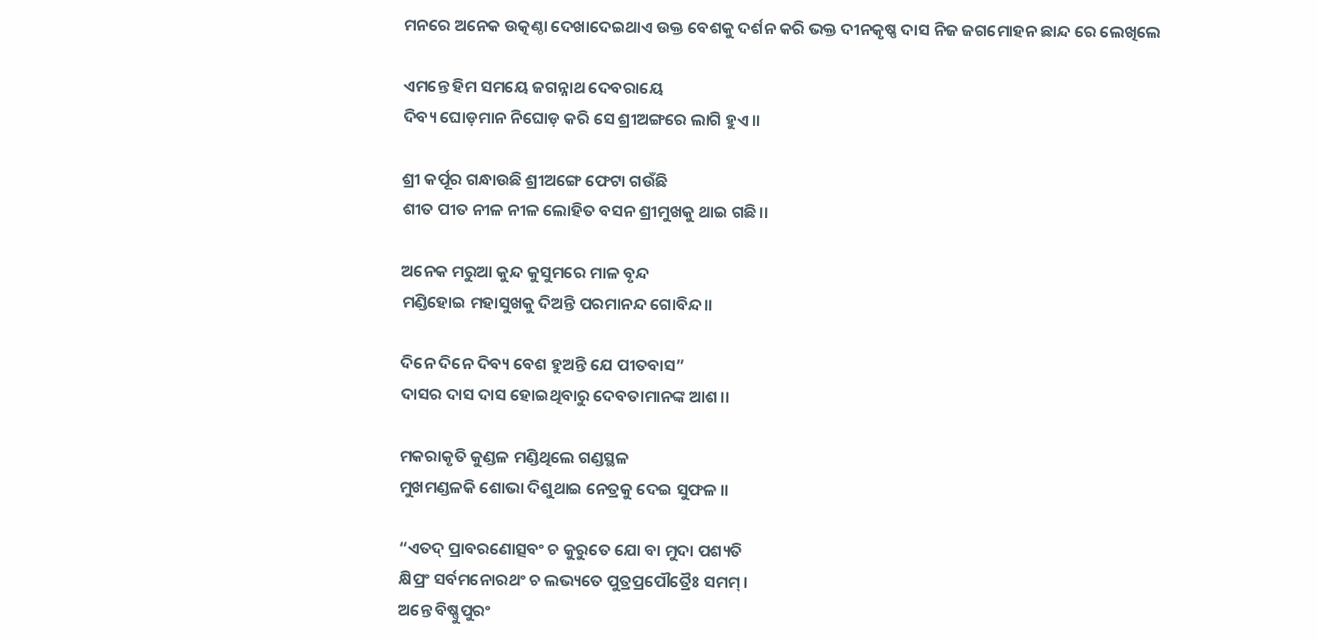ମନରେ ଅନେକ ଉତ୍କଣ୍ଠା ଦେଖାଦେଇଥାଏ ଉକ୍ତ ବେଶକୁ ଦର୍ଶନ କରି ଭକ୍ତ ଦୀନକୃଷ୍ଣ ଦାସ ନିଜ ଜଗମୋହନ ଛାନ୍ଦ ରେ ଲେଖିଲେ

ଏମନ୍ତେ ହିମ ସମୟେ ଜଗନ୍ନାଥ ଦେବରାୟେ
ଦିବ୍ୟ ଘୋଡ଼ମାନ ନିଘୋଡ଼ କରି ସେ ଶ୍ରୀଅଙ୍ଗରେ ଲାଗି ହୁଏ।।

ଶ୍ରୀ କର୍ପୂର ଗନ୍ଧାଉଛି ଶ୍ରୀଅଙ୍ଗେ ଫେଟା ଗଉଁଛି
ଶୀତ ପୀତ ନୀଳ ନୀଳ ଲୋହିତ ବସନ ଶ୍ରୀମୁଖକୁ ଥାଇ ଗଛି।।

ଅନେକ ମରୁଆ କୁନ୍ଦ କୁସୁମରେ ମାଳ ବୃନ୍ଦ
ମଣ୍ଡିହୋଇ ମହାସୁଖକୁ ଦିଅନ୍ତି ପରମାନନ୍ଦ ଗୋବିନ୍ଦ।।

ଦିନେ ଦିନେ ଦିବ୍ୟ ବେଶ ହୁଅନ୍ତି ଯେ ପୀତବାସ”
ଦାସର ଦାସ ଦାସ ହୋଇଥିବାରୁ ଦେବତାମାନଙ୍କ ଆଶ।।

ମକରାକୃତି କୁଣ୍ଡଳ ମଣ୍ଡିଥିଲେ ଗଣ୍ଡସ୍ଥଳ
ମୁଖମଣ୍ଡଳକି ଶୋଭା ଦିଶୁଥାଇ ନେତ୍ରକୁ ଦେଇ ସୁଫଳ ।।

“ଏତଦ୍ ପ୍ରାବରଣୋତ୍ସବଂ ଚ କୁରୁତେ ଯୋ ବା ମୁଦା ପଶ୍ୟତି
କ୍ଷିପ୍ରଂ ସର୍ବମନୋରଥଂ ଚ ଲଭ୍ୟତେ ପୁତ୍ରପ୍ରପୌତ୍ରୈଃ ସମମ୍ ।
ଅନ୍ତେ ବିଷ୍ଣୁପୁରଂ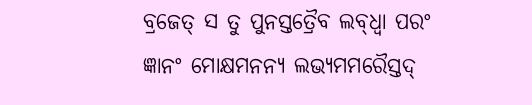ବ୍ରଜେତ୍ ସ ତୁ ପୁନସ୍ତତ୍ରୈବ ଲବ୍‍ଧ୍ଵା ପରଂ
ଜ୍ଞାନଂ ମୋକ୍ଷମନନ୍ୟ ଲଭ୍ୟମମରୈସ୍ତଦ୍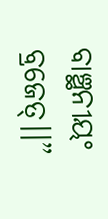ବାଞ୍ଛନୀୟଂ ବ୍ରଜେତ୍।।”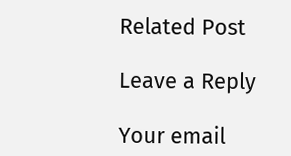Related Post

Leave a Reply

Your email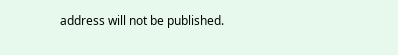address will not be published.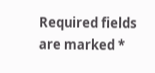Required fields are marked *